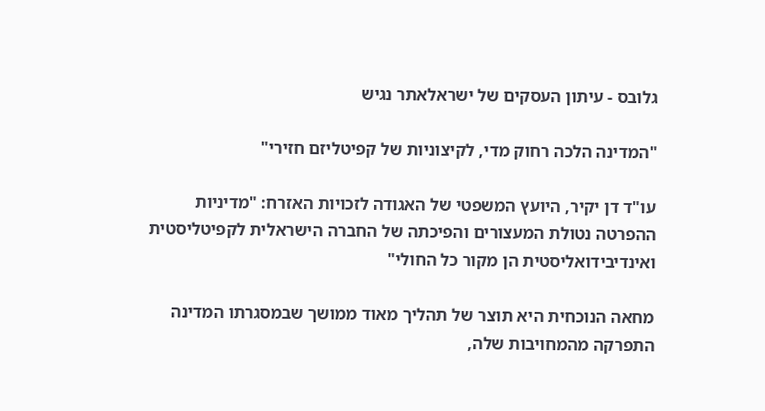גלובס - עיתון העסקים של ישראלאתר נגיש

"המדינה הלכה רחוק מדי, לקיצוניות של קפיטליזם חזירי"

עו"ד דן יקיר, היועץ המשפטי של האגודה לזכויות האזרח: "מדיניות ההפרטה נטולת המעצורים והפיכתה של החברה הישראלית לקפיטליסטית ואינדיבידואליסטית הן מקור כל החולי"

מחאה הנוכחית היא תוצר של תהליך מאוד ממושך שבמסגרתו המדינה התפרקה מהמחויבות שלה,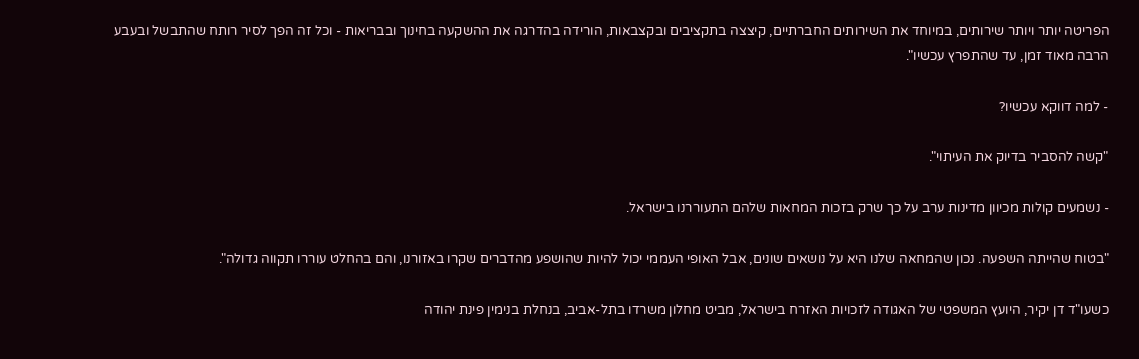הפריטה יותר ויותר שירותים, במיוחד את השירותים החברתיים, קיצצה בתקציבים ובקצבאות, הורידה בהדרגה את ההשקעה בחינוך ובבריאות - וכל זה הפך לסיר רותח שהתבשל ובעבע הרבה מאוד זמן, עד שהתפרץ עכשיו".

- למה דווקא עכשיו?

"קשה להסביר בדיוק את העיתוי".

- נשמעים קולות מכיוון מדינות ערב על כך שרק בזכות המחאות שלהם התעוררנו בישראל.

"בטוח שהייתה השפעה. נכון שהמחאה שלנו היא על נושאים שונים, אבל האופי העממי יכול להיות שהושפע מהדברים שקרו באזורנו, והם בהחלט עוררו תקווה גדולה".

כשעו"ד דן יקיר, היועץ המשפטי של האגודה לזכויות האזרח בישראל, מביט מחלון משרדו בתל-אביב, בנחלת בנימין פינת יהודה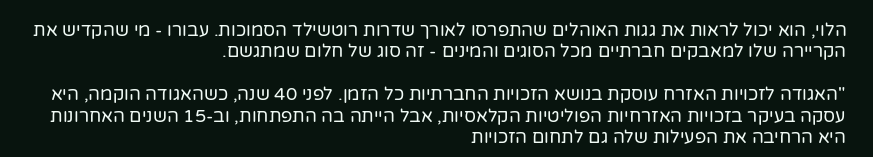הלוי, הוא יכול לראות את גגות האוהלים שהתפרסו לאורך שדרות רוטשילד הסמוכות. עבורו - מי שהקדיש את הקריירה שלו למאבקים חברתיים מכל הסוגים והמינים - זה סוג של חלום שמתגשם.

"האגודה לזכויות האזרח עוסקת בנושא הזכויות החברתיות כל הזמן. לפני 40 שנה, כשהאגודה הוקמה, היא עסקה בעיקר בזכויות האזרחיות הפוליטיות הקלאסיות, אבל הייתה בה התפתחות, וב-15 השנים האחרונות היא הרחיבה את הפעילות שלה גם לתחום הזכויות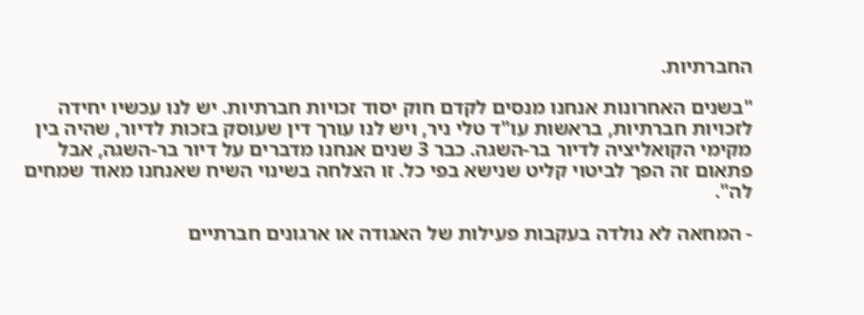החברתיות.

"בשנים האחרונות אנחנו מנסים לקדם חוק יסוד זכויות חברתיות. יש לנו עכשיו יחידה לזכויות חברתיות, בראשות עו"ד טלי ניר, ויש לנו עורך דין שעוסק בזכות לדיור, שהיה בין מקימי הקואליציה לדיור בר-השגה. כבר 3 שנים אנחנו מדברים על דיור בר-השגה, אבל פתאום זה הפך לביטוי קליט שנישא בפי כל. זו הצלחה בשינוי השיח שאנחנו מאוד שמחים לה".

- המחאה לא נולדה בעקבות פעילות של האגודה או ארגונים חברתיים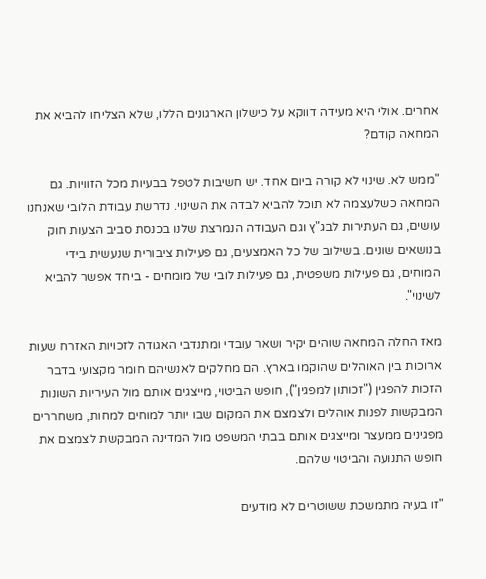אחרים. אולי היא מעידה דווקא על כישלון הארגונים הללו, שלא הצליחו להביא את המחאה קודם?

"ממש לא. שינוי לא קורה ביום אחד. יש חשיבות לטפל בבעיות מכל הזוויות. גם המחאה כשלעצמה לא תוכל להביא לבדה את השינוי. נדרשת עבודת הלובי שאנחנו עושים, גם העתירות לבג"ץ וגם העבודה הנמרצת שלנו בכנסת סביב הצעות חוק בנושאים שונים. בשילוב של כל האמצעים, גם פעילות ציבורית שנעשית בידי המוחים, גם פעילות משפטית, גם פעילות לובי של מומחים - ביחד אפשר להביא לשינוי".

מאז החלה המחאה שוהים יקיר ושאר עובדי ומתנדבי האגודה לזכויות האזרח שעות ארוכות בין האוהלים שהוקמו בארץ. הם מחלקים לאנשיהם חומר מקצועי בדבר הזכות להפגין ("זכותון למפגין"), חופש הביטוי, מייצגים אותם מול העיריות השונות המבקשות לפנות אוהלים ולצמצם את המקום שבו יותר למוחים למחות, משחררים מפגינים ממעצר ומייצגים אותם בבתי המשפט מול המדינה המבקשת לצמצם את חופש התנועה והביטוי שלהם.

"זו בעיה מתמשכת ששוטרים לא מודעים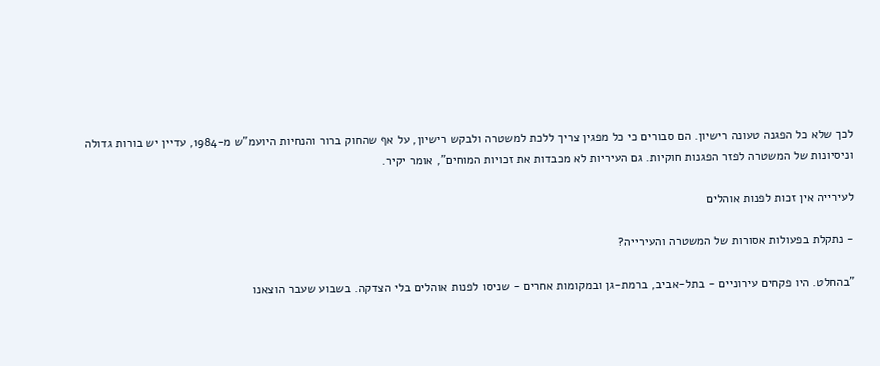לכך שלא כל הפגנה טעונה רישיון. הם סבורים כי כל מפגין צריך ללכת למשטרה ולבקש רישיון, על אף שהחוק ברור והנחיות היועמ"ש מ-1984, עדיין יש בורות גדולה וניסיונות של המשטרה לפזר הפגנות חוקיות. גם העיריות לא מכבדות את זכויות המוחים", אומר יקיר.

לעירייה אין זכות לפנות אוהלים

- נתקלת בפעולות אסורות של המשטרה והעירייה?

"בהחלט. היו פקחים עירוניים - בתל-אביב, ברמת-גן ובמקומות אחרים - שניסו לפנות אוהלים בלי הצדקה. בשבוע שעבר הוצאנו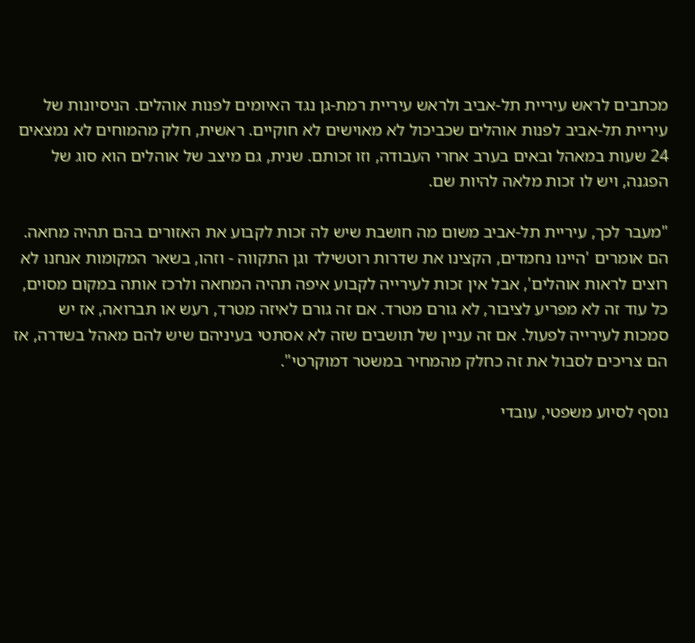מכתבים לראש עיריית תל-אביב ולראש עיריית רמת-גן נגד האיומים לפנות אוהלים. הניסיונות של עיריית תל-אביב לפנות אוהלים שכביכול לא מאוישים לא חוקיים. ראשית, חלק מהמוחים לא נמצאים 24 שעות במאהל ובאים בערב אחרי העבודה, וזו זכותם. שנית, גם מיצב של אוהלים הוא סוג של הפגנה, ויש לו זכות מלאה להיות שם.

"מעבר לכך, עיריית תל-אביב משום מה חושבת שיש לה זכות לקבוע את האזורים בהם תהיה מחאה. הם אומרים 'היינו נחמדים, הקצינו את שדרות רוטשילד וגן התקווה - וזהו, בשאר המקומות אנחנו לא רוצים לראות אוהלים', אבל אין זכות לעירייה לקבוע איפה תהיה המחאה ולרכז אותה במקום מסוים, כל עוד זה לא מפריע לציבור, לא גורם מטרד. אם זה גורם לאיזה מטרד, רעש או תברואה, אז יש סמכות לעירייה לפעול. אם זה עניין של תושבים שזה לא אסתטי בעיניהם שיש להם מאהל בשדרה, אז הם צריכים לסבול את זה כחלק מהמחיר במשטר דמוקרטי".

נוסף לסיוע משפטי, עובדי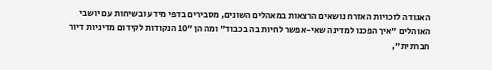האגודה לזכויות האזרח נושאים הרצאות במאהלים השונים, מסבירים בדפי מידע ובשיחות עם יושבי האוהלים "איך הפכנו למדינה שאי-אפשר לחיות בה בכבוד" ומה הן "10 הנקודות לקידום מדיניות דיור חברתית",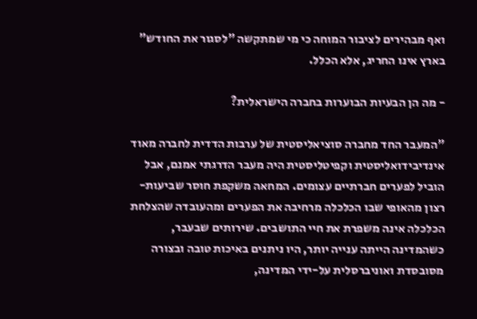ואף מבהירים לציבור המוחה כי מי שמתקשה "לסגור את החודש" בארץ אינו החריג, אלא הכלל.

- מה הן הבעיות הבוערות בחברה הישראלית?

"המעבר החד מחברה סוציאליסטית של ערבות הדדית לחברה מאוד אינדיבידואליסטית וקפיטליסטית היה מעבר הדרגתי אמנם, אבל הוביל לפערים חברתיים עצומים. המחאה משקפת חוסר שביעות-רצון מהאופי שבו הכלכלה מרחיבה את הפערים ומהעובדה שהצלחת הכלכלה אינה משפרת את חיי התושבים. שירותים שבעבר, כשהמדינה הייתה ענייה יותר, היו ניתנים באיכות טובה ובצורה מסובסדת ואוניברסלית על-ידי המדינה,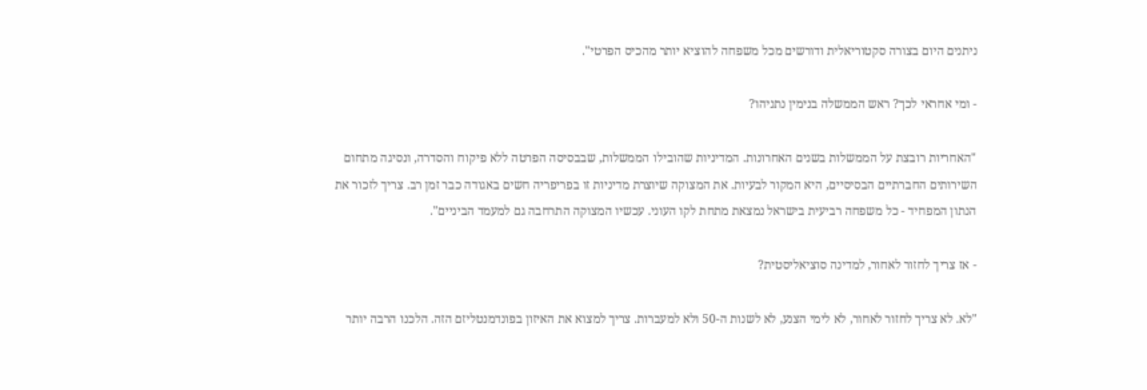ניתנים היום בצורה סקטוריאלית ודורשים מכל משפחה להוציא יותר מהכיס הפרטי".

- ומי אחראי לכך? ראש הממשלה בנימין נתניהו?

"האחריות רובצת על הממשלות בשנים האחרונות. המדיניות שהובילו הממשלות, שבבסיסה הפרטה ללא פיקוח והסדרה, ונסיגה מתחום השירותים החברתיים הבסיסיים, היא המקור לבעיות. את המצוקה שיוצרת מדיניות זו בפריפריה חשים באגודה כבר זמן רב. צריך לזכור את הנתון המפחיד - כל משפחה רביעית בישראל נמצאת מתחת לקו העוני. עכשיו המצוקה התרחבה גם למעמד הביניים".

- אז צריך לחזור לאחור, למדינה סוציאליסטית?

"לא. לא צריך לחזור לאחור, לא לימי הצנע, לא לשנות ה-50 ולא למעברות. צריך למצוא את האיזון בפונדמנטליזם הזה. הלכנו הרבה יותר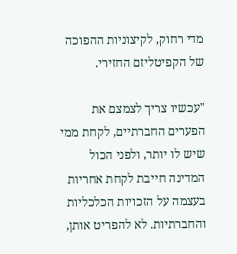מדי רחוק, לקיצוניות ההפוכה של הקפיטליזם החזירי.

"עכשיו צריך לצמצם את הפערים החברתיים, לקחת ממי שיש לו יותר, ולפני הכול המדינה חייבת לקחת אחריות בעצמה על הזכויות הכלכליות והחברתיות. לא להפריט אותן,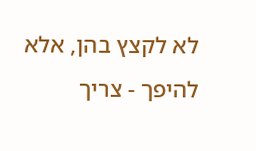לא לקצץ בהן, אלא להיפך - צריך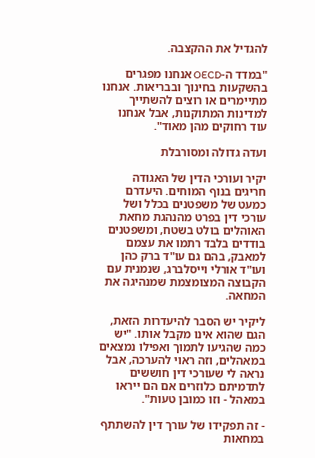להגדיל את ההקצבה.

"במדד ה-OECD אנחנו מפגרים בהשקעות בחינוך ובבריאות. אנחנו מתיימרים או רוצים להשתייך למדינות המתוקנות, אבל אנחנו עוד רחוקים מהן מאוד".

ועדה גדולה ומסורבלת

יקיר ועורכי הדין של האגודה חריגים בנוף המוחים. היעדרם כמעט של משפטנים בכלל ושל עורכי דין בפרט מהנהגת מחאת האוהלים בולט בשטח, ומשפטנים בודדים בלבד רתמו את עצמם למאבק, בהם גם עו"ד ברק כהן ועו"ד אורלי וייסלברג, שנמנית עם הקבוצה המצומצמת שמנהיגה את המחאה.

ליקיר יש הסבר להיעדרות הזאת, הגם שהוא אינו מקבל אותו. "יש כמה שהגיעו לתמוך ואפילו נמצאים במאהלים, וזה ראוי להערכה, אבל נראה לי שעורכי דין חוששים לתדמיתם כלוזרים אם הם ייראו במאהל - וזו כמובן טעות".

- זה תפקידו של עורך דין להשתתף במחאות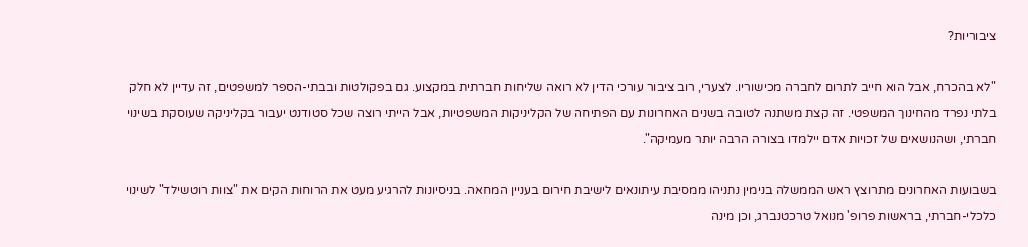ציבוריות?

"לא בהכרח, אבל הוא חייב לתרום לחברה מכישוריו. לצערי, רוב ציבור עורכי הדין לא רואה שליחות חברתית במקצוע. גם בפקולטות ובבתי-הספר למשפטים, זה עדיין לא חלק בלתי נפרד מהחינוך המשפטי. זה קצת משתנה לטובה בשנים האחרונות עם הפתיחה של הקליניקות המשפטיות, אבל הייתי רוצה שכל סטודנט יעבור בקליניקה שעוסקת בשינוי חברתי, ושהנושאים של זכויות אדם יילמדו בצורה הרבה יותר מעמיקה".

בשבועות האחרונים מתרוצץ ראש הממשלה בנימין נתניהו ממסיבת עיתונאים לישיבת חירום בעניין המחאה. בניסיונות להרגיע מעט את הרוחות הקים את "צוות רוטשילד" לשינוי כלכלי-חברתי, בראשות פרופ' מנואל טרכטנברג, וכן מינה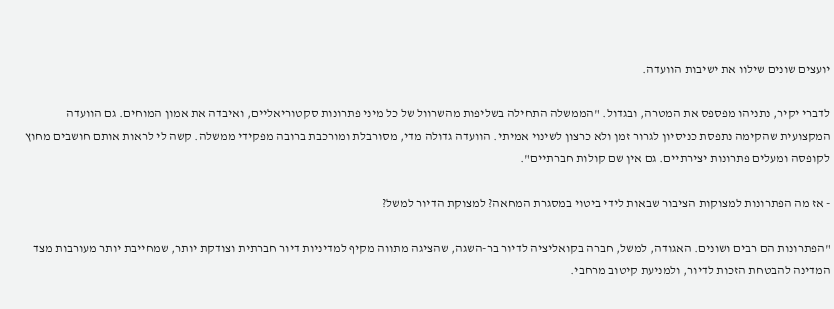יועצים שונים שילוו את ישיבות הוועדה.

לדברי יקיר, נתניהו מפספס את המטרה, ובגדול. "הממשלה התחילה בשליפות מהשרוול של כל מיני פתרונות סקטוריאליים, ואיבדה את אמון המוחים. גם הוועדה המקצועית שהקימה נתפסת כניסיון לגרור זמן ולא כרצון לשינוי אמיתי. הוועדה גדולה מדי, מסורבלת ומורכבת ברובה מפקידי ממשלה. קשה לי לראות אותם חושבים מחוץ לקופסה ומעלים פתרונות יצירתיים. גם אין שם קולות חברתיים".

- אז מה הפתרונות למצוקות הציבור שבאות לידי ביטוי במסגרת המחאה? למצוקת הדיור למשל?

"הפתרונות הם רבים ושונים. האגודה, למשל, חברה בקואליציה לדיור בר-השגה, שהציגה מתווה מקיף למדיניות דיור חברתית וצודקת יותר, שמחייבת יותר מעורבות מצד המדינה להבטחת הזכות לדיור, ולמניעת קיטוב מרחבי.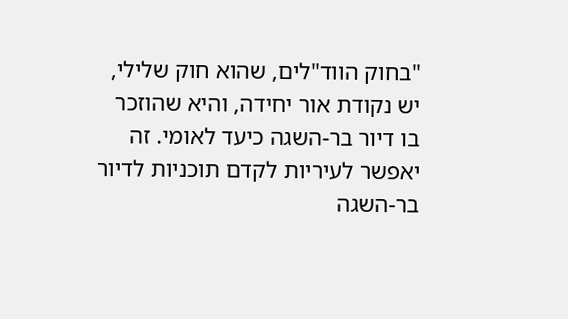"בחוק הווד"לים, שהוא חוק שלילי, יש נקודת אור יחידה, והיא שהוזכר בו דיור בר-השגה כיעד לאומי. זה יאפשר לעיריות לקדם תוכניות לדיור בר-השגה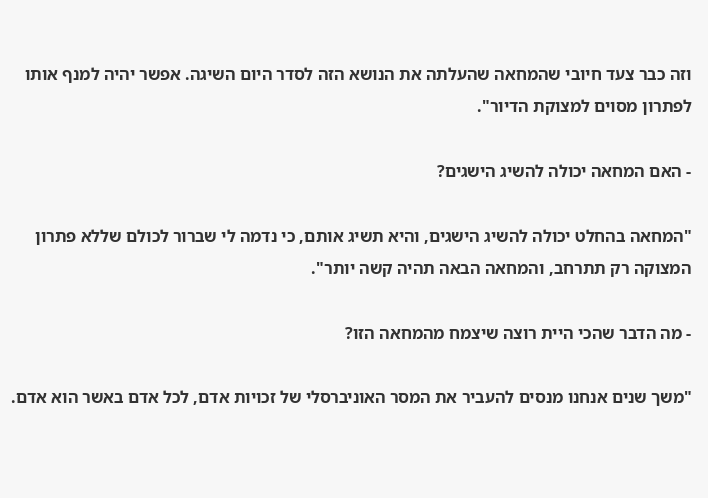וזה כבר צעד חיובי שהמחאה שהעלתה את הנושא הזה לסדר היום השיגה. אפשר יהיה למנף אותו לפתרון מסוים למצוקת הדיור".

- האם המחאה יכולה להשיג הישגים?

"המחאה בהחלט יכולה להשיג הישגים, והיא תשיג אותם, כי נדמה לי שברור לכולם שללא פתרון המצוקה רק תתרחב, והמחאה הבאה תהיה קשה יותר".

- מה הדבר שהכי היית רוצה שיצמח מהמחאה הזו?

"משך שנים אנחנו מנסים להעביר את המסר האוניברסלי של זכויות אדם, לכל אדם באשר הוא אדם.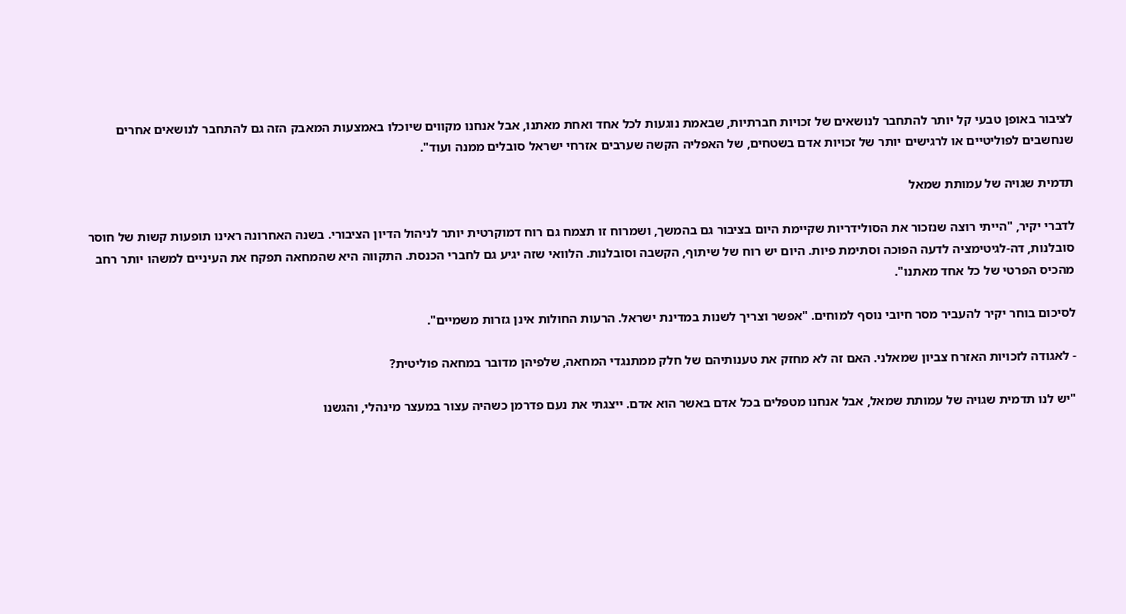לציבור באופן טבעי קל יותר להתחבר לנושאים של זכויות חברתיות, שבאמת נוגעות לכל אחד ואחת מאתנו, אבל אנחנו מקווים שיוכלו באמצעות המאבק הזה גם להתחבר לנושאים אחרים שנחשבים לפוליטיים או לרגישים יותר של זכויות אדם בשטחים, של האפליה הקשה שערבים אזרחי ישראל סובלים ממנה ועוד".

תדמית שגויה של עמותת שמאל

לדברי יקיר, "הייתי רוצה שנזכור את הסולידריות שקיימת היום בציבור גם בהמשך, ושמרוח זו תצמח גם רוח דמוקרטית יותר לניהול הדיון הציבורי. בשנה האחרונה ראינו תופעות קשות של חוסר סובלנות, דה-לגיטימציה לדעה הפוכה וסתימת פיות. היום יש רוח של שיתוף, הקשבה וסובלנות. הלוואי שזה יגיע גם לחברי הכנסת. התקווה היא שהמחאה תפקח את העיניים למשהו יותר רחב מהכיס הפרטי של כל אחד מאתנו".

לסיכום בוחר יקיר להעביר מסר חיובי נוסף למוחים. "אפשר וצריך לשנות במדינת ישראל. הרעות החולות אינן גזרות משמיים".

- לאגודה לזכויות האזרח צביון שמאלני. האם זה לא מחזק את טענותיהם של חלק ממתנגדי המחאה, שלפיהן מדובר במחאה פוליטית?

"יש לנו תדמית שגויה של עמותת שמאל, אבל אנחנו מטפלים בכל אדם באשר הוא אדם. ייצגתי את נעם פדרמן כשהיה עצור במעצר מינהלי, והגשנו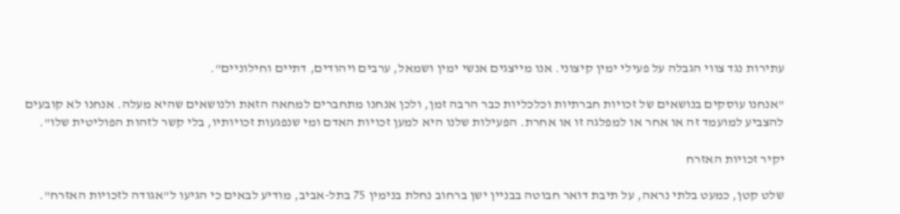עתירות נגד צווי הגבלה על פעילי ימין קיצוני. אנו מייצגים אנשי ימין ושמאל, ערבים ויהודים, דתיים וחילוניים".

"אנחנו עוסקים בנושאים של זכויות חברתיות וכלכליות כבר הרבה זמן, ולכן אנחנו מתחברים למחאה הזאת ולנושאים שהיא מעלה. אנחנו לא קובעים להצביע למועמד זה או אחר או למפלגה זו או אחרת. הפעילות שלנו היא למען זכויות האדם ומי שנפגעות זכויותיו, בלי קשר לזהות הפוליטית שלו".

יקיר זכויות האזרח

שלט קטן, כמעט בלתי נראה, על תיבת דואר חבוטה בבניין ישן ברחוב נחלת בנימין 75 בתל-אביב, מודיע לבאים כי הגיעו ל"אגודה לזכויות האזרח".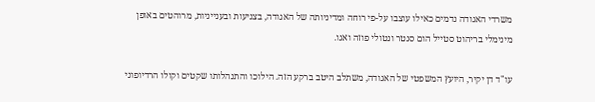משרדי האגודה נדמים כאילו עוצבו על-פי רוחה ומדיניותה של האגודה, בצניעות ובענייניות, מרוהטים באופן מינימלי בריהוט סטייל הום סנטר ונטולי פוזה ואגו.

עו"ד דן יקיר, היועץ המשפטי של האגודה, משתלב היטב ברקע הזה. הילוכו והתנהלותו שקטים וקולו הרדיופוני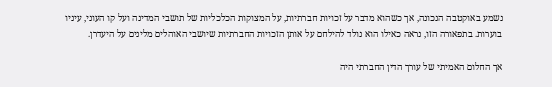נשמע באוקטבה הנכונה, אך כשהוא מדבר על זכויות חברתיות, על המצוקות הכלכליות של תושבי המדינה ועל קו העוני, עיניו בוערות. בתפאורה הזו, נראה כאילו הוא נולד להילחם על אותן הזכויות החברתיות שיושבי האוהלים מלינים על היעדרן.

אך החלום האמיתי של עורך הדין החברתי היה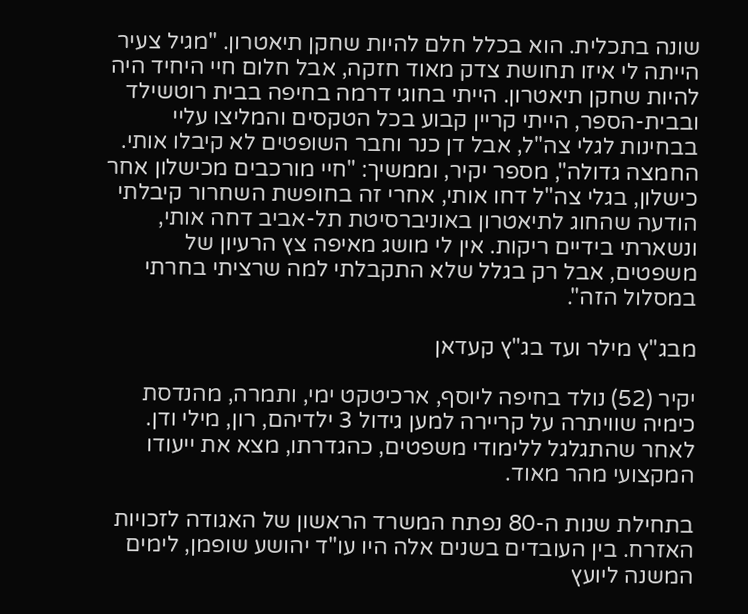שונה בתכלית. הוא בכלל חלם להיות שחקן תיאטרון. "מגיל צעיר הייתה לי איזו תחושת צדק מאוד חזקה, אבל חלום חיי היחיד היה להיות שחקן תיאטרון. הייתי בחוגי דרמה בחיפה בבית רוטשילד ובבית-הספר, הייתי קריין קבוע בכל הטקסים והמליצו עליי בבחינות לגלי צה"ל, אבל דן כנר וחבר השופטים לא קיבלו אותי. החמצה גדולה", מספר יקיר, וממשיך: "חיי מורכבים מכישלון אחר כישלון, בגלי צה"ל דחו אותי, אחרי זה בחופשת השחרור קיבלתי הודעה שהחוג לתיאטרון באוניברסיטת תל-אביב דחה אותי, ונשארתי בידיים ריקות. אין לי מושג מאיפה צץ הרעיון של משפטים, אבל רק בגלל שלא התקבלתי למה שרציתי בחרתי במסלול הזה".

מבג"ץ מילר ועד בג"ץ קעדאן

יקיר (52) נולד בחיפה ליוסף, ארכיטקט ימי, ותמרה, מהנדסת כימיה שוויתרה על קריירה למען גידול 3 ילדיהם, רון, מילי ודן. לאחר שהתגלגל ללימודי משפטים, כהגדרתו, מצא את ייעודו המקצועי מהר מאוד.

בתחילת שנות ה-80 נפתח המשרד הראשון של האגודה לזכויות האזרח. בין העובדים בשנים אלה היו עו"ד יהושע שופמן, לימים המשנה ליועץ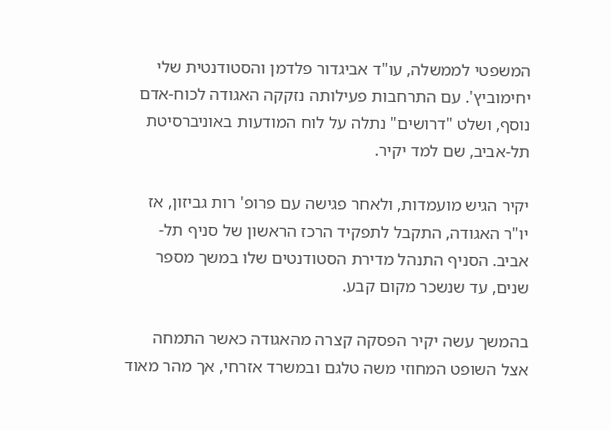המשפטי לממשלה, עו"ד אביגדור פלדמן והסטודנטית שלי יחימוביץ'. עם התרחבות פעילותה נזקקה האגודה לכוח-אדם נוסף, ושלט "דרושים" נתלה על לוח המודעות באוניברסיטת תל-אביב, שם למד יקיר.

יקיר הגיש מועמדות, ולאחר פגישה עם פרופ' רות גביזון, אז יו"ר האגודה, התקבל לתפקיד הרכז הראשון של סניף תל-אביב. הסניף התנהל מדירת הסטודנטים שלו במשך מספר שנים, עד שנשכר מקום קבע.

בהמשך עשה יקיר הפסקה קצרה מהאגודה כאשר התמחה אצל השופט המחוזי משה טלגם ובמשרד אזרחי, אך מהר מאוד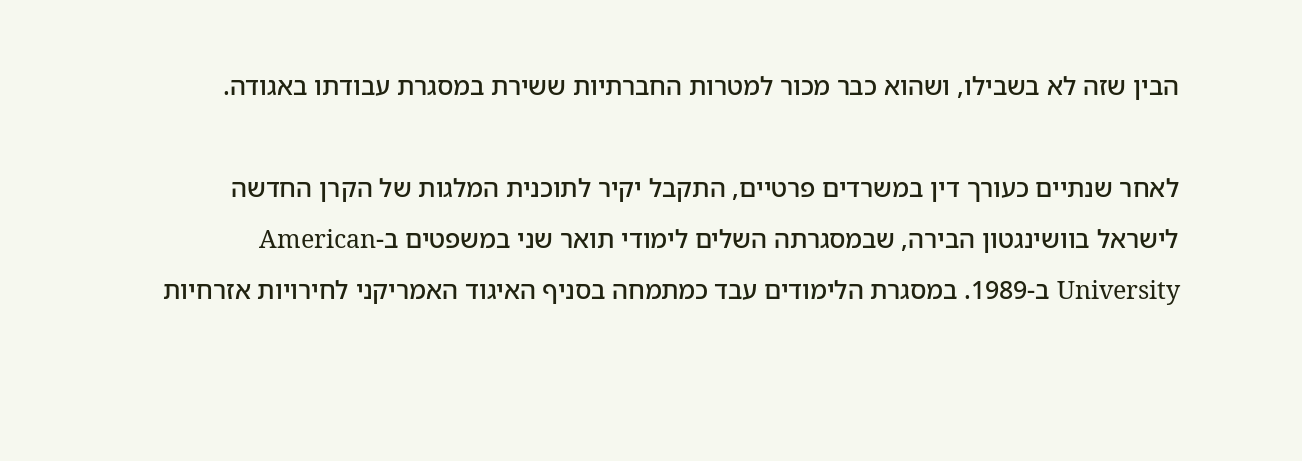הבין שזה לא בשבילו, ושהוא כבר מכור למטרות החברתיות ששירת במסגרת עבודתו באגודה.

לאחר שנתיים כעורך דין במשרדים פרטיים, התקבל יקיר לתוכנית המלגות של הקרן החדשה לישראל בוושינגטון הבירה, שבמסגרתה השלים לימודי תואר שני במשפטים ב-American University ב-1989. במסגרת הלימודים עבד כמתמחה בסניף האיגוד האמריקני לחירויות אזרחיות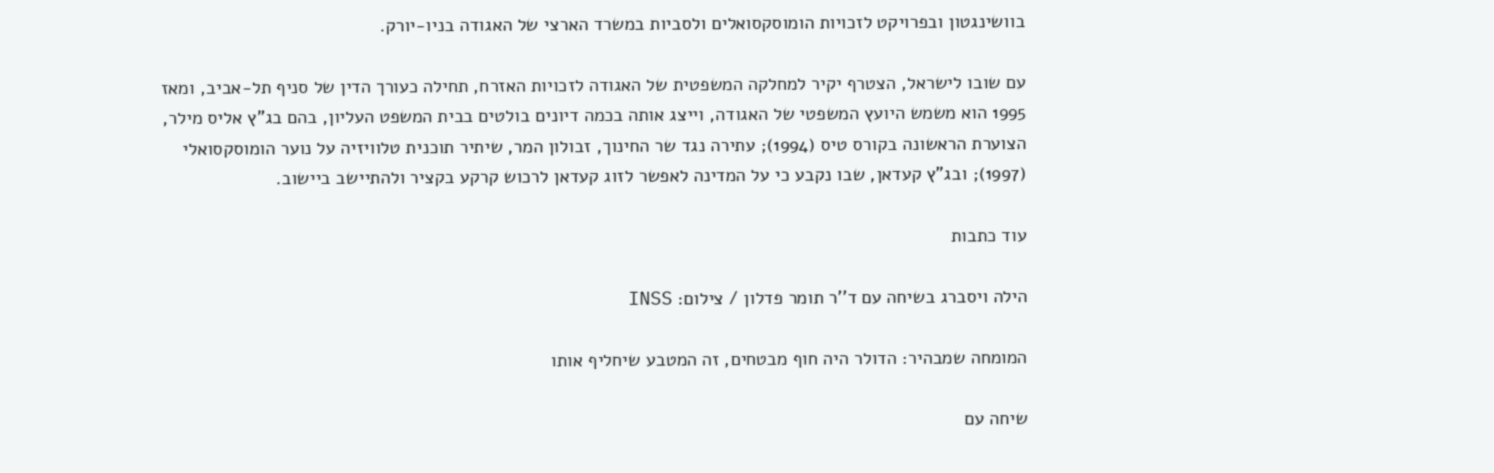בוושינגטון ובפרויקט לזכויות הומוסקסואלים ולסביות במשרד הארצי של האגודה בניו-יורק.

עם שובו לישראל, הצטרף יקיר למחלקה המשפטית של האגודה לזכויות האזרח, תחילה כעורך הדין של סניף תל-אביב, ומאז 1995 הוא משמש היועץ המשפטי של האגודה, וייצג אותה בכמה דיונים בולטים בבית המשפט העליון, בהם בג"ץ אליס מילר, הצוערת הראשונה בקורס טיס (1994); עתירה נגד שר החינוך, זבולון המר, שיתיר תוכנית טלוויזיה על נוער הומוסקסואלי (1997); ובג"ץ קעדאן, שבו נקבע כי על המדינה לאפשר לזוג קעדאן לרכוש קרקע בקציר ולהתיישב ביישוב.

עוד כתבות

הילה ויסברג בשיחה עם ד''ר תומר פדלון / צילום: INSS

המומחה שמבהיר: הדולר היה חוף מבטחים, זה המטבע שיחליף אותו

שיחה עם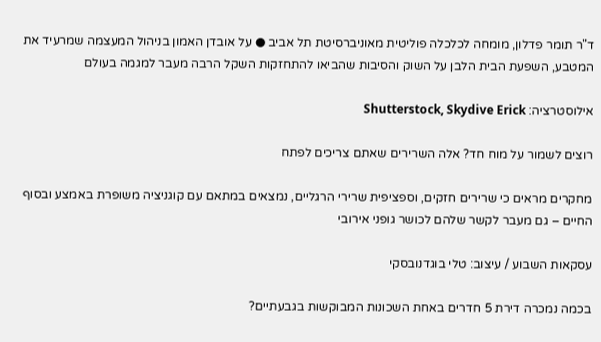ד"ר תומר פדלון, מומחה לכלכלה פוליטית מאוניברסיטת תל אביב ● על אובדן האמון בניהול המעצמה שמרעיד את המטבע, השפעת הבית הלבן על השוק והסיבות שהביאו להתחזקות השקל הרבה מעבר למגמה בעולם

אילוסטרציה: Shutterstock, Skydive Erick

רוצים לשמור על מוח חד? אלה השרירים שאתם צריכים לפתח

מחקרים מראים כי שרירים חזקים, וספציפית שרירי הרגליים, נמצאים במתאם עם קוגניציה משופרת באמצע ובסוף החיים – גם מעבר לקשר שלהם לכושר גופני אירובי

עסקאות השבוע / עיצוב: טלי בוגדנובסקי

בכמה נמכרה דירת 5 חדרים באחת השכונות המבוקשות בגבעתיים?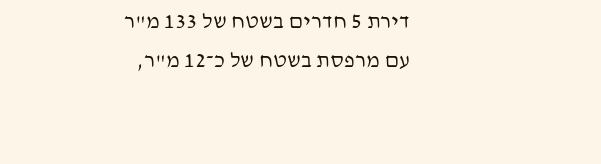דירת 5 חדרים בשטח של 133 מ"ר עם מרפסת בשטח של כ־12 מ"ר,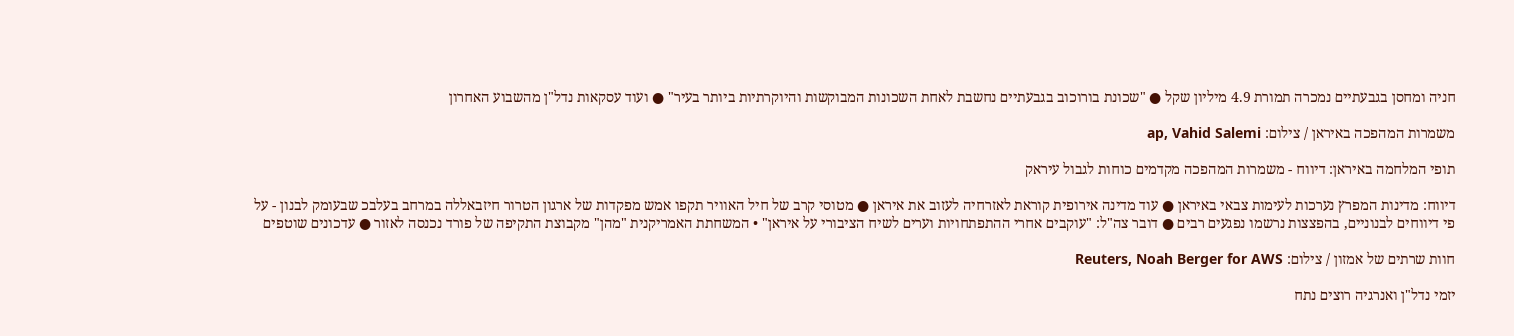חניה ומחסן בגבעתיים נמכרה תמורת 4.9 מיליון שקל ● "שכונת בורוכוב בגבעתיים נחשבת לאחת השכונות המבוקשות והיוקרתיות ביותר בעיר" ● ועוד עסקאות נדל"ן מהשבוע האחרון

משמרות המהפכה באיראן / צילום: ap, Vahid Salemi

תופי המלחמה באיראן: דיווח - משמרות המהפכה מקדמים כוחות לגבול עיראק

דיווח: מדינות המפרץ נערכות לעימות צבאי באיראן ● עוד מדינה אירופית קוראת לאזרחיה לעזוב את איראן ● מטוסי קרב של חיל האוויר תקפו אמש מפקדות של ארגון הטרור חיזבאללה במרחב בעלבכ שבעומק לבנון - על פי דיווחים לבנוניים, בהפצצות נרשמו נפגעים רבים ● דובר צה"ל: "עוקבים אחרי ההתפתחויות וערים לשיח הציבורי על איראן" • המשחתת האמריקנית "מהן" מקבוצת התקיפה של פורד נכנסה לאזור ● עדכונים שוטפים

חוות שרתים של אמזון / צילום: Reuters, Noah Berger for AWS

יזמי נדל"ן ואנרגיה רוצים נתח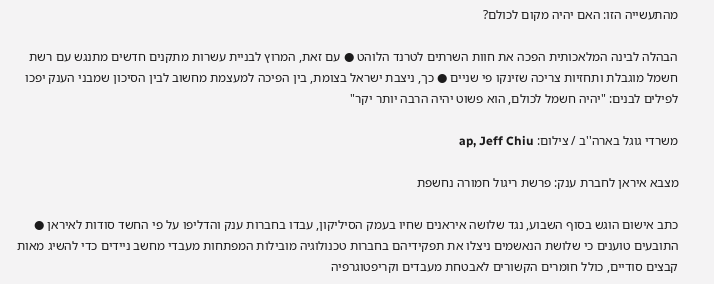מהתעשייה הזו: האם יהיה מקום לכולם?

הבהלה לבינה המלאכותית הפכה את חוות השרתים לטרנד הלוהט ● עם זאת, המרוץ לבניית עשרות מתקנים חדשים מתנגש עם רשת חשמל מוגבלת ותחזיות צריכה שזינקו פי שניים ● כך, ניצבת ישראל בצומת, בין הפיכה למעצמת מחשוב לבין הסיכון שמבני הענק יפכו לפילים לבנים: "יהיה חשמל לכולם, הוא פשוט יהיה הרבה יותר יקר"

משרדי גוגל בארה''ב / צילום: ap, Jeff Chiu

מצבא איראן לחברת ענק: פרשת ריגול חמורה נחשפת

כתב אישום הוגש בסוף השבוע, נגד שלושה איראנים שחיו בעמק הסיליקון, עבדו בחברות ענק והדליפו על פי החשד סודות לאיראן ● התובעים טוענים כי שלושת הנאשמים ניצלו את תפקידיהם בחברות טכנולוגיה מובילות המפתחות מעבדי מחשב ניידים כדי להשיג מאות קבצים סודיים, כולל חומרים הקשורים לאבטחת מעבדים וקריפטוגרפיה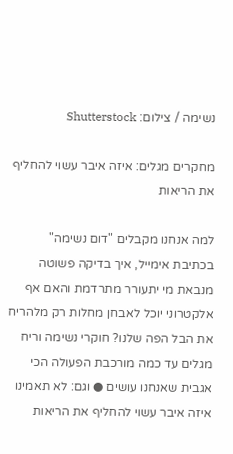נשימה / צילום: Shutterstock

מחקרים מגלים: איזה איבר עשוי להחליף את הריאות

למה אנחנו מקבלים "דום נשימה" בכתיבת אימייל, איך בדיקה פשוטה מנבאת מי יתעורר מתרדמת והאם אף אלקטרוני יוכל לאבחן מחלות רק מלהריח את הבל הפה שלנו? חוקרי נשימה וריח מגלים עד כמה מורכבת הפעולה הכי אגבית שאנחנו עושים ● וגם: לא תאמינו איזה איבר עשוי להחליף את הריאות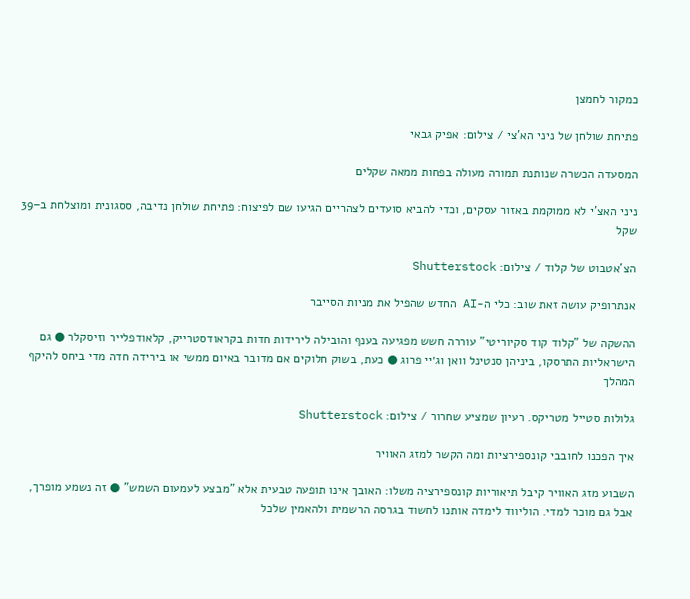כמקור לחמצן

פתיחת שולחן של ניני הא'צי / צילום: אפיק גבאי

המסעדה הכשרה שנותנת תמורה מעולה בפחות ממאה שקלים

ניני האצ'י לא ממוקמת באזור עסקים, וכדי להביא סועדים לצהריים הגיעו שם לפיצוח: פתיחת שולחן נדיבה, ססגונית ומוצלחת ב–39 שקל

הצ'אטבוט של קלוד / צילום: Shutterstock

אנתרופיק עושה זאת שוב: כלי ה-AI החדש שהפיל את מניות הסייבר

ההשקה של "קלוד קוד סקיוריטי" עוררה חשש מפגיעה בענף והובילה לירידות חדות בקראודסטרייק, קלאודפלייר וזיסקלר ● גם הישראליות התרסקו, ביניהן סנטינל וואן וג׳יי פרוג ● כעת, בשוק חלוקים אם מדובר באיום ממשי או בירידה חדה מדי ביחס להיקף המהלך

גלולות סטייל מטריקס. רעיון שמציע שחרור / צילום: Shutterstock

איך הפכנו לחובבי קונספירציות ומה הקשר למזג האוויר

השבוע מזג האוויר קיבל תיאוריות קונספירציה משלו: האובך אינו תופעה טבעית אלא "מבצע לעמעום השמש" ● זה נשמע מופרך, אבל גם מוכר למדי. הוליווד לימדה אותנו לחשוד בגרסה הרשמית ולהאמין שלכל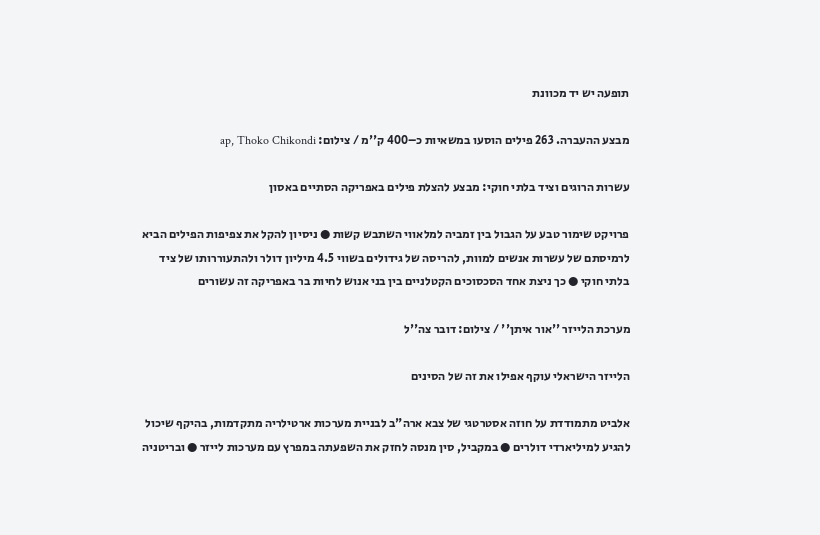תופעה יש יד מכוונת

מבצע ההעברה. 263 פילים הוסעו במשאיות כ–400 ק''מ / צילום: ap, Thoko Chikondi

עשרות הרוגים וציד בלתי חוקי: מבצע להצלת פילים באפריקה הסתיים באסון

פרויקט שימור טבע על הגבול בין זמביה למלאווי השתבש קשות ● ניסיון להקל את צפיפות הפילים הביא לרמיסתם של עשרות אנשים למוות, להריסה של גידולים בשווי 4.5 מיליון דולר ולהתעוררותו של ציד בלתי חוקי ● כך ניצת אחד הסכסוכים הקטלניים בין בני אנוש לחיות בר באפריקה זה עשורים

מערכת הלייזר ''אור איתן'' / צילום: דובר צה''ל

הלייזר הישראלי עוקף אפילו את זה של הסינים

אלביט מתמודדת על חוזה אסטרטגי של צבא ארה"ב לבניית מערכות ארטילריה מתקדמות, בהיקף שיכול להגיע למיליארדי דולרים ● במקביל, סין מנסה לחזק את השפעתה במפרץ עם מערכות לייזר ● ובריטניה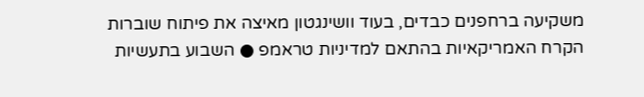משקיעה ברחפנים כבדים, בעוד וושינגטון מאיצה את פיתוח שוברות הקרח האמריקאיות בהתאם למדיניות טראמפ ● השבוע בתעשיות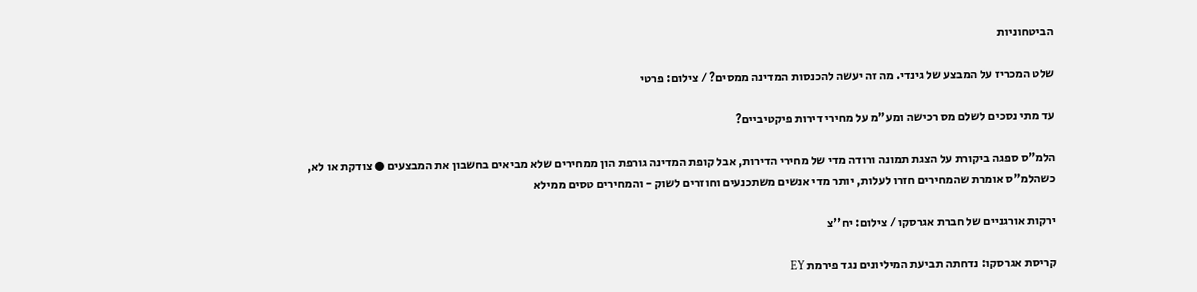הביטחוניות

שלט המכריז על המבצע של גינדי. מה זה יעשה להכנסות המדינה ממסים? / צילום: פרטי

עד מתי נסכים לשלם מס רכישה ומע"מ על מחירי דירות פיקטיביים?

הלמ"ס ספגה ביקורת על הצגת תמונה ורודה מדי של מחירי הדירות, אבל קופת המדינה גורפת הון ממחירים שלא מביאים בחשבון את המבצעים ● צודקת או לא, כשהלמ"ס אומרת שהמחירים חזרו לעלות, יותר מדי אנשים משתכנעים וחוזרים לשוק - והמחירים טסים ממילא

ירקות אורגניים של חברת אגרסקו / צילום: יח''צ

קריסת אגרסקו: נדחתה תביעת המיליונים נגד פירמת EY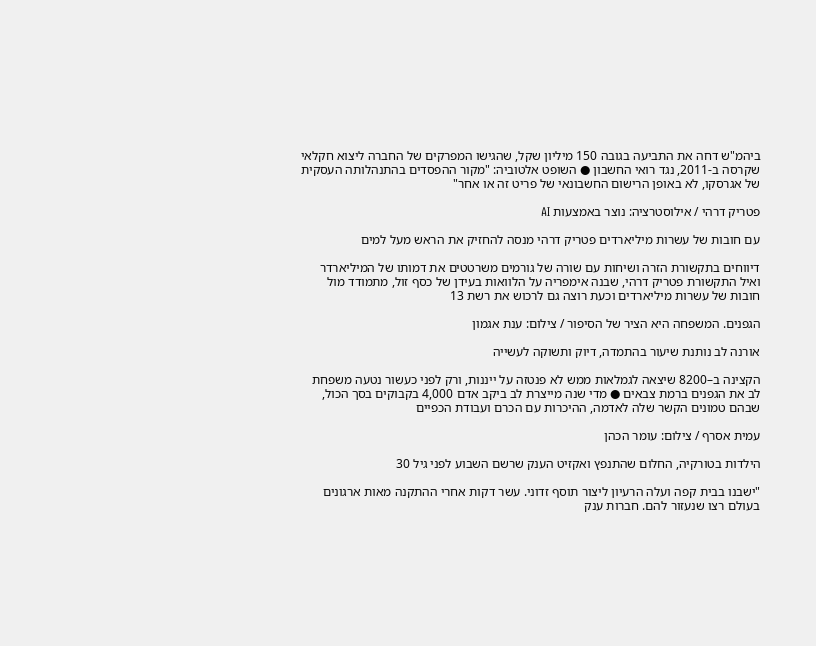ביהמ"ש דחה את התביעה בגובה 150 מיליון שקל, שהגישו המפרקים של החברה ליצוא חקלאי שקרסה ב-2011, נגד רואי החשבון ● השופט אלטוביה: "מקור ההפסדים בהתנהלותה העסקית של אגרסקו, לא באופן הרישום החשבונאי של פריט זה או אחר"

פטריק דרהי / אילוסטרציה: נוצר באמצעות AI

עם חובות של עשרות מיליארדים פטריק דרהי מנסה להחזיק את הראש מעל למים

דיווחים בתקשורת הזרה ושיחות עם שורה של גורמים משרטטים את דמותו של המיליארדר ואיל התקשורת פטריק דרהי, שבנה אימפריה על הלוואות בעידן של כסף זול, מתמודד מול חובות של עשרות מיליארדים וכעת רוצה גם לרכוש את רשת 13

הגפנים. המשפחה היא הציר של הסיפור / צילום: ענת אגמון

אורנה לב נותנת שיעור בהתמדה, דיוק ותשוקה לעשייה

הקצינה ב–8200 שיצאה לגמלאות ממש לא פנטזה על ייננות, ורק לפני כעשור נטעה משפחת לב את הגפנים ברמת צבאים ● מדי שנה מייצרת לב ביקב אדם 4,000 בקבוקים בסך הכול, שבהם טמונים הקשר שלה לאדמה, ההיכרות עם הכרם ועבודת הכפיים

עמית אסרף / צילום: עומר הכהן

הילדות בטורקיה, החלום שהתנפץ ואקזיט הענק שרשם השבוע לפני גיל 30

"ישבנו בבית קפה ועלה הרעיון ליצור תוסף זדוני. עשר דקות אחרי ההתקנה מאות ארגונים בעולם רצו שנעזור להם. חברות ענק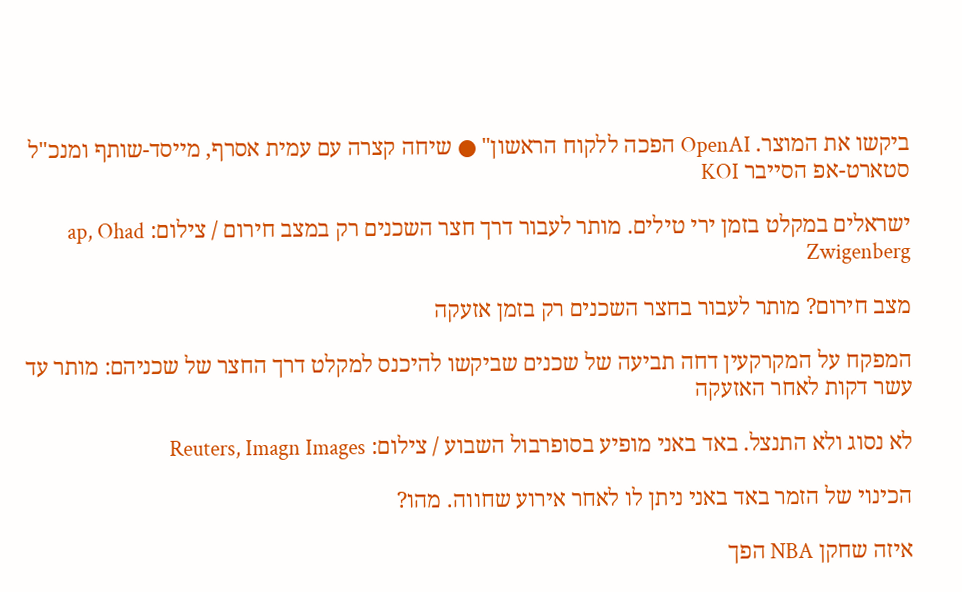ביקשו את המוצר. OpenAI הפכה ללקוח הראשון" ● שיחה קצרה עם עמית אסרף, מייסד-שותף ומנכ"ל סטארט-אפ הסייבר KOI

ישראלים במקלט בזמן ירי טילים. מותר לעבור דרך חצר השכנים רק במצב חירום / צילום: ap, Ohad Zwigenberg

מצב חירום? מותר לעבור בחצר השכנים רק בזמן אזעקה

המפקח על המקרקעין דחה תביעה של שכנים שביקשו להיכנס למקלט דרך החצר של שכניהם: מותר עד עשר דקות לאחר האזעקה

לא נסוג ולא התנצל. באד באני מופיע בסופרבול השבוע / צילום: Reuters, Imagn Images

הכינוי של הזמר באד באני ניתן לו לאחר אירוע שחווה. מהו?

איזה שחקן NBA הפך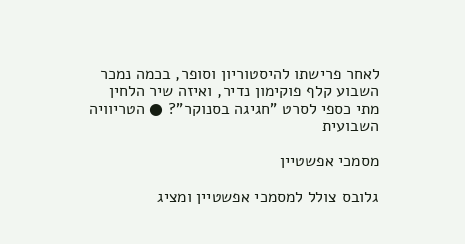לאחר פרישתו להיסטוריון וסופר, בכמה נמכר השבוע קלף פוקימון נדיר, ואיזה שיר הלחין מתי כספי לסרט "חגיגה בסנוקר"? ● הטריוויה השבועית

מסמכי אפשטיין

גלובס צולל למסמכי אפשטיין ומציג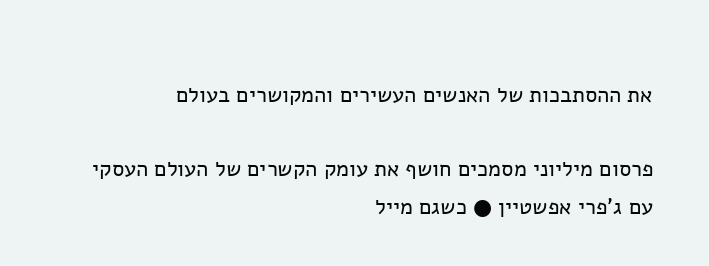את ההסתבכות של האנשים העשירים והמקושרים בעולם

פרסום מיליוני מסמכים חושף את עומק הקשרים של העולם העסקי עם ג'פרי אפשטיין ● כשגם מייל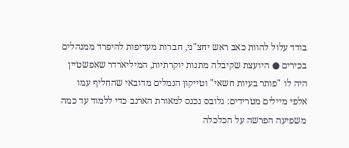בודד עלול להוות כאב ראש יחצ"ני, חברות מעדיפות להיפרד ממנהלים בכירים ● היועצת שקיבלה מתנות יוקרתיות, המיליארדר שאפשטיין היה לו "פותר בעיות חשאי" וטייקון הנמלים מדובאי שהחליף עמו אלפי מיילים מטרידים: גלובס נכנס למאורת הארנב כדי ללמוד עד כמה משפיעה הפרשה על הכלכלה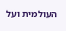העולמית ועל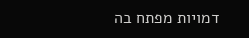דמויות מפתח בה